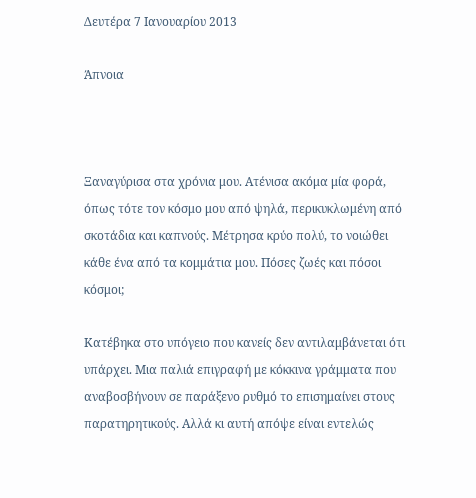Δευτέρα 7 Ιανουαρίου 2013

Άπνοια



Ξαναγύρισα στα χρόνια μου. Ατένισα ακόμα μία φορά, όπως τότε τον κόσμο μου από ψηλά, περικυκλωμένη από σκοτάδια και καπνούς. Μέτρησα κρύο πολύ, το νοιώθει κάθε ένα από τα κομμάτια μου. Πόσες ζωές και πόσοι κόσμοι;

Κατέβηκα στο υπόγειο που κανείς δεν αντιλαμβάνεται ότι υπάρχει. Μια παλιά επιγραφή με κόκκινα γράμματα που αναβοσβήνουν σε παράξενο ρυθμό το επισημαίνει στους παρατηρητικούς. Αλλά κι αυτή απόψε είναι εντελώς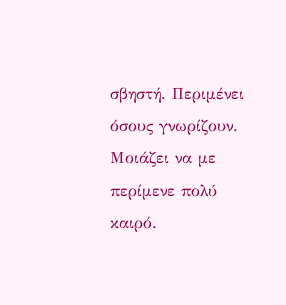σβηστή. Περιμένει όσους γνωρίζουν. Μοιάζει να με περίμενε πολύ καιρό.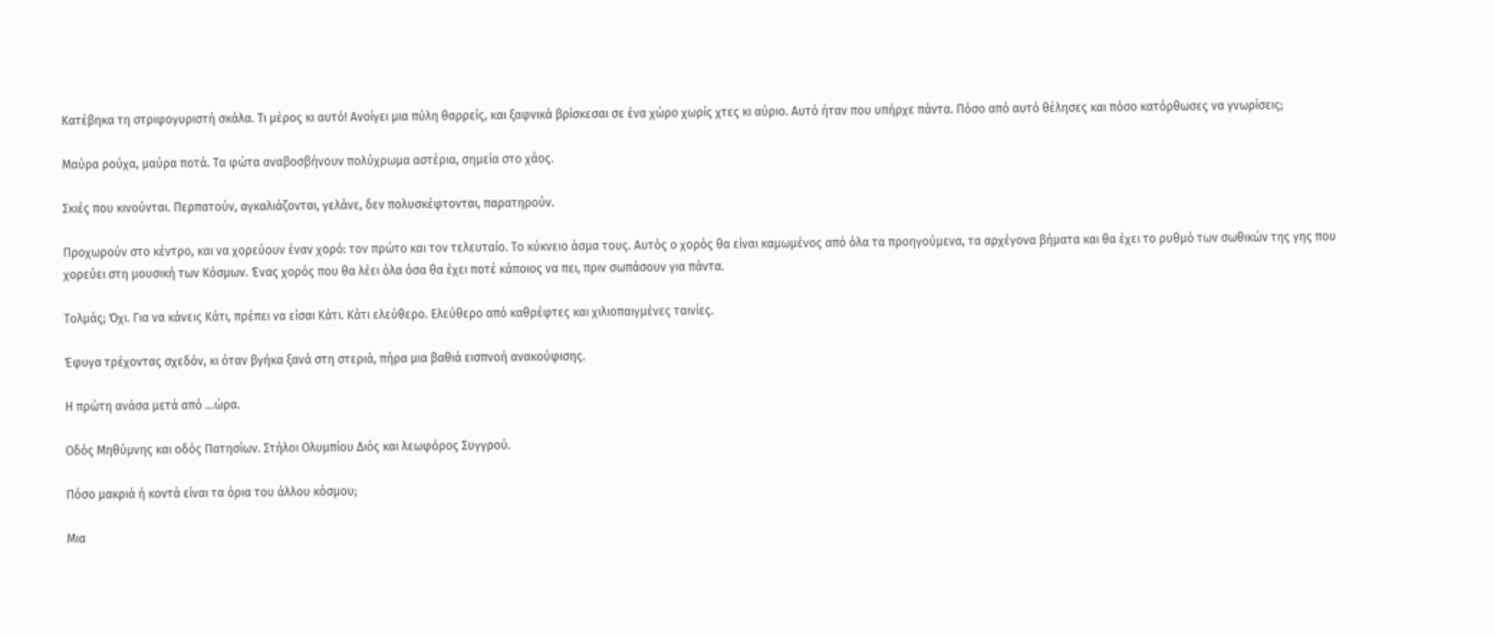Κατέβηκα τη στριφογυριστή σκάλα. Τι μέρος κι αυτό! Ανοίγει μια πύλη θαρρείς, και ξαφνικά βρίσκεσαι σε ένα χώρο χωρίς χτες κι αύριο. Αυτό ήταν που υπήρχε πάντα. Πόσο από αυτό θέλησες και πόσο κατόρθωσες να γνωρίσεις;

Μαύρα ρούχα, μαύρα ποτά. Τα φώτα αναβοσβήνουν πολύχρωμα αστέρια, σημεία στο χάος.

Σκιές που κινούνται. Περπατούν, αγκαλιάζονται, γελάνε, δεν πολυσκέφτονται, παρατηρούν.

Προχωρούν στο κέντρο, και να χορεύουν έναν χορό: τον πρώτο και τον τελευταίο. Το κύκνειο άσμα τους. Αυτός ο χορός θα είναι καμωμένος από όλα τα προηγούμενα, τα αρχέγονα βήματα και θα έχει το ρυθμό των σωθικών της γης που χορεύει στη μουσική των Κόσμων. Ένας χορός που θα λέει όλα όσα θα έχει ποτέ κάποιος να πει, πριν σωπάσουν για πάντα.

Τολμάς; Όχι. Για να κάνεις Κάτι, πρέπει να είσαι Κάτι. Κάτι ελεύθερο. Ελεύθερο από καθρέφτες και χιλιοπαιγμένες ταινίες.

Έφυγα τρέχοντας σχεδόν, κι όταν βγήκα ξανά στη στεριά, πήρα μια βαθιά εισπνοή ανακούφισης.

Η πρώτη ανάσα μετά από …ώρα.

Οδός Μηθύμνης και οδός Πατησίων. Στήλοι Ολυμπίου Διός και λεωφόρος Συγγρού.

Πόσο μακριά ή κοντά είναι τα όρια του άλλου κόσμου;

Μια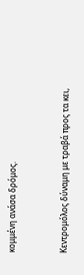κομμένη ανάσα δρόμος.


Κεντρομόλος δύναμη με τραβά προς τα κει,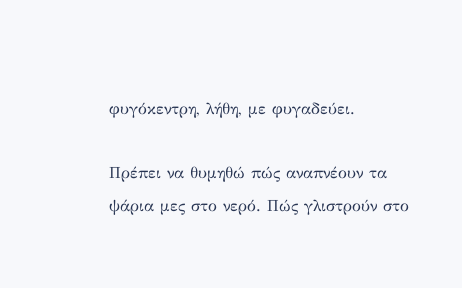φυγόκεντρη, λήθη, με φυγαδεύει.

Πρέπει να θυμηθώ πώς αναπνέουν τα ψάρια μες στο νερό. Πώς γλιστρούν στο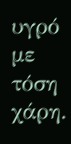υγρό με τόση χάρη.